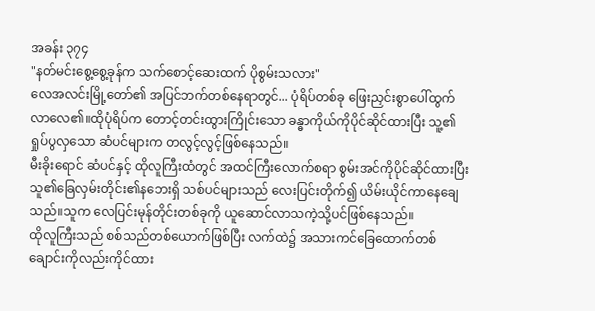အခန်း ၃၇၄
"နတ်မင်းစွေ့စွေ့ခုန်က သက်စောင့်ဆေးထက် ပိုစွမ်းသလား"
လေအလင်းမြို့တော်၏ အပြင်ဘက်တစ်နေရာတွင်... ပုံရိပ်တစ်ခု ဖြေးညှင်းစွာပေါ်ထွက်လာလေ၏။ထိုပုံရိပ်က တောင့်တင်းထွားကြိုင်းသော ခန္ဓာကိုယ်ကိုပိုင်ဆိုင်ထားပြီး သူ့၏ ရှုပ်ပွလှသော ဆံပင်များက တလွင့်လွင့်ဖြစ်နေသည်။
မီးခိုးရောင် ဆံပင်နှင့် ထိုလူကြီးထံတွင် အထင်ကြီးလောက်စရာ စွမ်းအင်ကိုပိုင်ဆိုင်ထားပြီး သူ၏ခြေလှမ်းတိုင်း၏နဘေးရှိ သစ်ပင်များသည် လေးပြင်းတိုက်၍ ယိမ်းယိုင်ကာနေချေသည်။သူက လေပြင်းမုန်တိုင်းတစ်ခုကို ယူဆောင်လာသကဲ့သို့ပင်ဖြစ်နေသည်။
ထိုလူကြီးသည် စစ်သည်တစ်ယောက်ဖြစ်ပြီး လက်ထဲ၌ အသားကင်ခြေထောက်တစ်ချောင်းကိုလည်းကိုင်ထား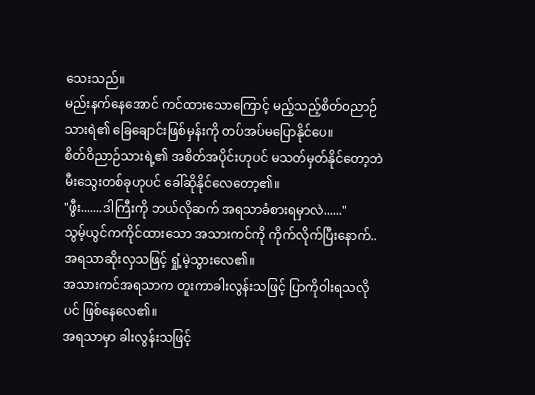သေးသည်။
မည်းနက်နေအောင် ကင်ထားသောကြောင့် မည့်သည့်စိတ်၀ညာဉ်သားရဲ၏ ခြေချောင်းဖြစ်မှန်းကို တပ်အပ်မပြောနိုင်ပေ။
စိတ်ဝိညာဉ်သားရဲ့၏ အစိတ်အပိုင်းဟုပင် မသတ်မှတ်နိုင်တော့ဘဲ မီးသွေးတစ်ခုဟုပင် ခေါ်ဆိုနိုင်လေတော့၏။
"ဖွီး.......ဒါကြီးကို ဘယ်လိုဆက် အရသာခံစားရမှာလဲ......"
သွမ့်ယွင်ကကိုင်ထားသော အသားကင်ကို ကိုက်လိုက်ပြီးနောက်.. အရသာဆိုးလှသဖြင့် ရှုံ့မဲ့သွားလေ၏။
အသားကင်အရသာက တူးကာခါးလွန်းသဖြင့် ပြာကိုဝါးရသလိုပင် ဖြစ်နေလေ၏။
အရသာမှာ ခါးလွန်းသဖြင့်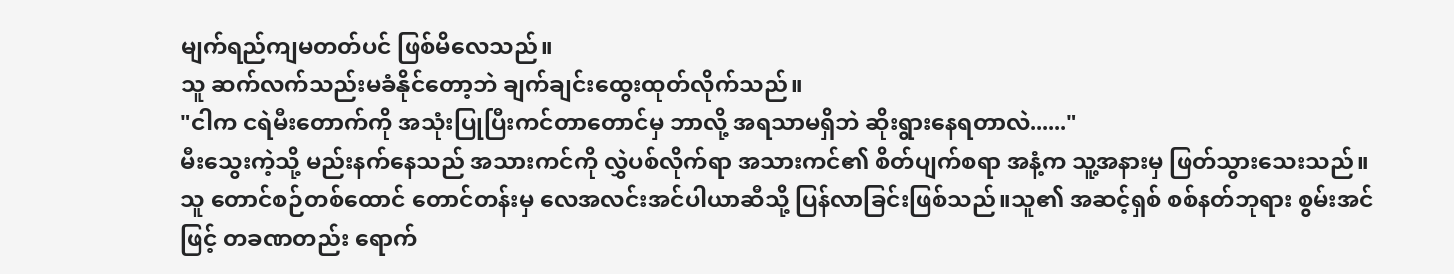မျက်ရည်ကျမတတ်ပင် ဖြစ်မိလေသည်။
သူ ဆက်လက်သည်းမခံနိုင်တော့ဘဲ ချက်ချင်းထွေးထုတ်လိုက်သည်။
"ငါက ငရဲမီးတောက်ကို အသုံးပြုပြီးကင်တာတောင်မှ ဘာလို့ အရသာမရှိဘဲ ဆိုးရွားနေရတာလဲ......"
မီးသွေးကဲ့သို့ မည်းနက်နေသည် အသားကင်ကို လွှဲပစ်လိုက်ရာ အသားကင်၏ စိတ်ပျက်စရာ အနံ့က သူ့အနားမှ ဖြတ်သွားသေးသည်။
သူ တောင်စဉ်တစ်ထောင် တောင်တန်းမှ လေအလင်းအင်ပါယာဆီသို့ ပြန်လာခြင်းဖြစ်သည်။သူ၏ အဆင့်ရှစ် စစ်နတ်ဘုရား စွမ်းအင်ဖြင့် တခဏတည်း ရောက်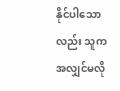နိုင်ပါသောလည်း သူက အလျှင်မလို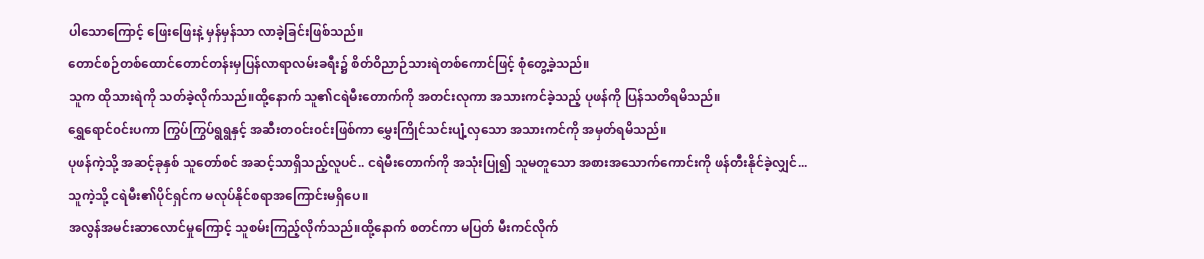ပါသောကြောင့် ဖြေးဖြေးနဲ့ မှန်မှန်သာ လာခဲ့ခြင်းဖြစ်သည်။
တောင်စဉ်တစ်ထောင်တောင်တန်းမှပြန်လာရာလမ်းခရီး၌ စိတ်ဝိညာဉ်သားရဲတစ်ကောင်ဖြင့် စုံတွေ့ခဲ့သည်။
သူက ထိုသားရဲကို သတ်ခဲ့လိုက်သည်။ထို့နောက် သူ၏ငရဲမီးတောက်ကို အတင်းလုကာ အသားကင်ခဲ့သည့် ပုဖန်ကို ပြန်သတိရမိသည်။
ရွှေရောင်၀င်းပကာ ကြွပ်ကြွပ်ရွရွနှင့် အဆီးတ၀င်း၀င်းဖြစ်ကာ မွှေးကြိုင်သင်းပျံ့လှသော အသားကင်ကို အမှတ်ရမိသည်။
ပုဖန်ကဲ့သို့ အဆင့်ခုနှစ် သူတော်စင် အဆင့်သာရှိသည့်လူပင်.. ငရဲမီးတောက်ကို အသုံးပြု၍ သူမတူသော အစားအသောက်ကောင်းကို ဖန်တီးနိုင်ခဲ့လျှင်... သူကဲ့သို့ ငရဲမီး၏ပိုင်ရှင်က မလုပ်နိုင်စရာအကြောင်းမရှိပေ။
အလွန်အမင်းဆာလောင်မှုကြောင့် သူစမ်းကြည့်လိုက်သည်။ထို့နောက် စတင်ကာ မပြတ် မီးကင်လိုက်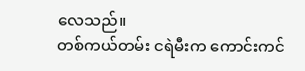လေသည်။
တစ်ကယ်တမ်း ငရဲမီးက ကောင်းကင်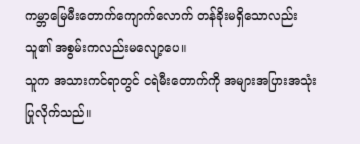ကမ္ဘာမြေမီးတောက်ကျောက်လောက် တန်ခိုးမရှိသောလည်း သူ၏ အစွမ်းကလည်းမလျော့ပေ။
သူက အသားကင်ရာတွင် ငရဲမီးတောက်ကို အများအပြားအသုံးပြုလိုက်သည်။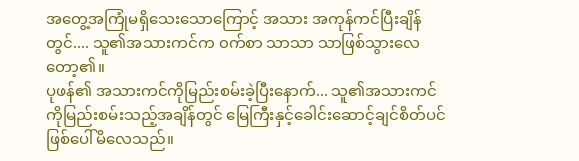အတွေ့အကြုံမရှိသေးသောကြောင့် အသား အကုန်ကင်ပြီးချိန်တွင်.... သူ၏အသားကင်က ၀က်စာ သာသာ သာဖြစ်သွားလေတော့၏။
ပုဖန်၏ အသားကင်ကိုမြည်းစမ်းခဲ့ပြီးနောက်... သူ၏အသားကင်ကိုမြည်းစမ်းသည့်အချိန်တွင် မြေကြီးနှင့်ခေါင်းဆောင့်ချင်စိတ်ပင်ဖြစ်ပေါ်မိလေသည်။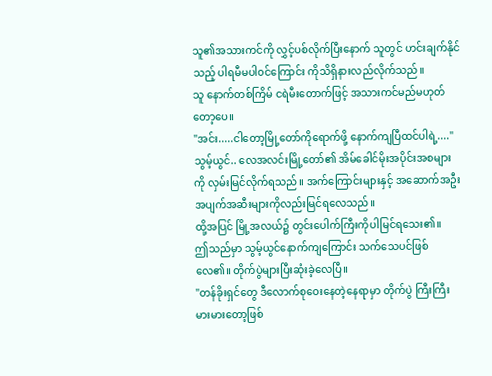သူ၏အသားကင်ကို လွှင့်ပစ်လိုက်ပြီးနောက် သူတွင် ဟင်းချက်နိုင်သည့် ပါရမီမပါ၀င်ကြောင်း ကိုသိရှိနားလည်လိုက်သည်။
သူ နောက်တစ်ကြိမ် ငရဲမီးတောက်ဖြင့် အသားကင်မည်မဟုတ်တော့ပေ။
"အင်း.....ငါတော့မြို့တော်ကိုရောက်ဖို့ နောက်ကျပြီထင်ပါရဲ့...."
သွမ့်ယွင်.. လေအလင်းမြို့တော်၏ အိမ်ခေါင်မိုးအပိုင်းအစများကို လှမ်းမြင်လိုက်ရသည်။ အက်ကြောင်းများနှင့် အဆောက်အဦး အပျက်အဆီးများကိုလည်းမြင်ရလေသည်။
ထို့အပြင် မြို့အလယ်၌ တွင်းပေါက်ကြီးကိုပါမြင်ရသေး၏။
ဤသည်မှာ သွမ့်ယွင်နောက်ကျကြောင်း သက်သေပင်ဖြစ်လေ၏။ တိုက်ပွဲများပြီးဆုံးခဲ့လေပြီ။
"တန်ခိုးရှင်တွေ ဒီလောက်စုဝေးနေတဲ့နေရာမှာ တိုက်ပွဲ ကြီးကြီးမားမားတော့ဖြစ်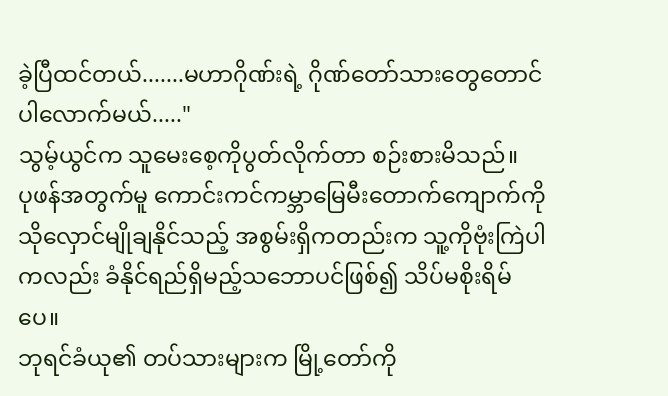ခဲ့ပြီထင်တယ်.......မဟာဂိုဏ်းရဲ့ ဂိုဏ်တော်သားတွေတောင် ပါလောက်မယ်....."
သွမ့်ယွင်က သူမေးစေ့ကိုပွတ်လိုက်တာ စဉ်းစားမိသည်။
ပုဖန်အတွက်မူ ကောင်းကင်ကမ္ဘာမြေမီးတောက်ကျောက်ကို သိုလှောင်မျိုချနိုင်သည့် အစွမ်းရှိကတည်းက သူ့ကိုဗုံးကြဲပါကလည်း ခံနိုင်ရည်ရှိမည့်သဘောပင်ဖြစ်၍ သိပ်မစိုးရိမ်ပေ။
ဘုရင်ခံယု၏ တပ်သားများက မြို့တော်ကို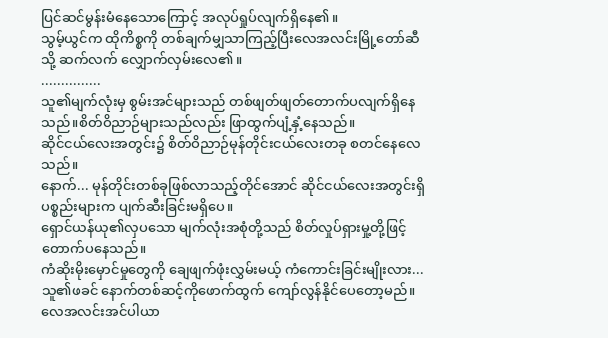ပြင်ဆင်မွန်းမံနေသောကြောင့် အလုပ်ရှုပ်လျက်ရှိနေ၏။
သွမ့်ယွင်က ထိုကိစ္စကို တစ်ချက်မျှသာကြည့်ပြီးလေအလင်းမြို့တော်ဆီသို့ ဆက်လက် လျှောက်လှမ်းလေ၏။
...............
သူ၏မျက်လုံးမှ စွမ်းအင်များသည် တစ်ဖျတ်ဖျတ်တောက်ပလျက်ရှိနေသည်။စိတ်ဝိညာဉ်များသည်လည်း ဖြာထွက်ပျံ့နှံ့နေသည်။
ဆိုင်ငယ်လေးအတွင်း၌ စိတ်ဝိညာဉ်မုန်တိုင်းငယ်လေးတခု စတင်နေလေသည်။
နောက်... မုန်တိုင်းတစ်ခုဖြစ်လာသည့်တိုင်အောင် ဆိုင်ငယ်လေးအတွင်းရှိပစ္စည်းများက ပျက်ဆီးခြင်းမရှိပေ။
ရှောင်ယန်ယု၏လှပသော မျက်လုံးအစုံတို့သည် စိတ်လှုပ်ရှားမှု့တို့ဖြင့်တောက်ပနေသည်။
ကံဆိုးမိုးမှောင်မှုတွေကို ချေဖျက်ဖုံးလွှမ်းမယ့် ကံကောင်းခြင်းမျိုးလား...
သူ၏ဖခင် နောက်တစ်ဆင့်ကိုဖောက်ထွက် ကျော်လွန်နိုင်ပေတော့မည်။
လေအလင်းအင်ပါယာ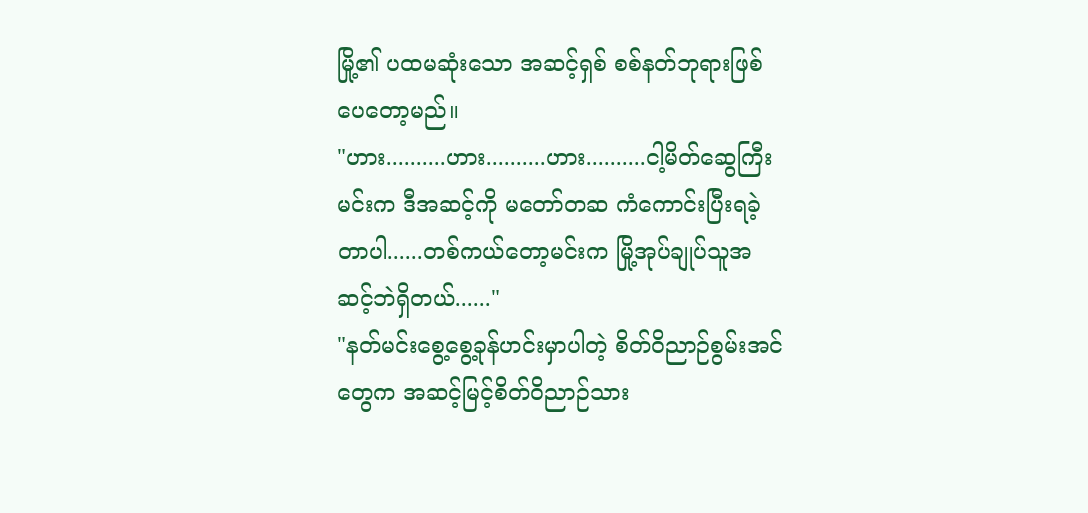မြို့၏ ပထမဆုံးသော အဆင့်ရှစ် စစ်နတ်ဘုရားဖြစ်ပေတော့မည်။
"ဟား..........ဟား..........ဟား..........ငါ့မိတ်ဆွေကြီး မင်းက ဒီအဆင့်ကို မတော်တဆ ကံကောင်းပြီးရခဲ့တာပါ......တစ်ကယ်တော့မင်းက မြို့အုပ်ချုပ်သူအဆင့်ဘဲရှိတယ်......"
"နတ်မင်းစွေ့စွေ့ခုန်ဟင်းမှာပါတဲ့ စိတ်ဝိညာဉ်စွမ်းအင်တွေက အဆင့်မြင့်စိတ်ဝိညာဉ်သား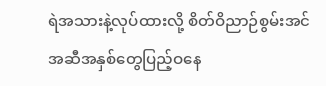ရဲအသားနဲ့လုပ်ထားလို့ စိတ်ဝိညာဉ်စွမ်းအင်အဆီအနှစ်တွေပြည့်ဝနေ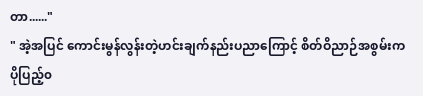တာ......"
" အဲ့အပြင် ကောင်းမွန်လွန်းတဲ့ဟင်းချက်နည်းပညာကြောင့် စိတ်ဝိညာဉ်အစွမ်းက ပိုပြည့်၀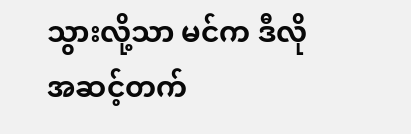သွားလို့သာ မင်က ဒီလိုအဆင့်တက်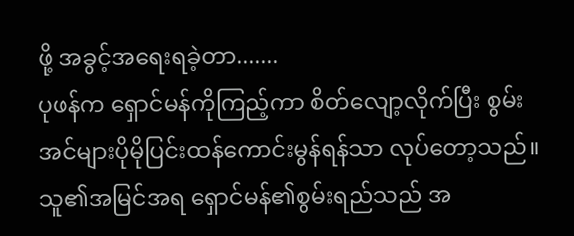ဖို့ အခွင့်အရေးရခဲ့တာ.......
ပုဖန်က ရှောင်မန်ကိုကြည့်ကာ စိတ်လျော့လိုက်ပြီး စွမ်းအင်များပိုမိုပြင်းထန်ကောင်းမွန်ရန်သာ လုပ်တော့သည်။
သူ၏အမြင်အရ ရှောင်မန်၏စွမ်းရည်သည် အ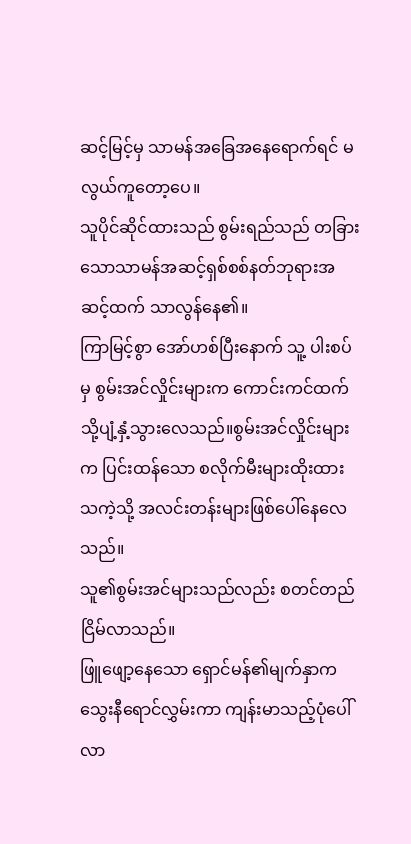ဆင့်မြင့်မှ သာမန်အခြေအနေရောက်ရင် မလွယ်ကူတော့ပေ။
သူပိုင်ဆိုင်ထားသည် စွမ်းရည်သည် တခြားသောသာမန်အဆင့်ရှစ်စစ်နတ်ဘုရားအဆင့်ထက် သာလွန်နေ၏။
ကြာမြင့်စွာ အော်ဟစ်ပြီးနောက် သူ့ ပါးစပ်မှ စွမ်းအင်လှိုင်းများက ကောင်းကင်ထက်သို့ပျံ့နှံ့သွားလေသည်။စွမ်းအင်လှိုင်းများက ပြင်းထန်သော စလိုက်မီးများထိုးထားသကဲ့သို့ အလင်းတန်းများဖြစ်ပေါ်နေလေသည်။
သူ၏စွမ်းအင်များသည်လည်း စတင်တည်ငြိမ်လာသည်။
ဖြူဖျော့နေသော ရှောင်မန်၏မျက်နှာက သွေးနီရောင်လွှမ်းကာ ကျန်းမာသည့်ပုံပေါ်လာ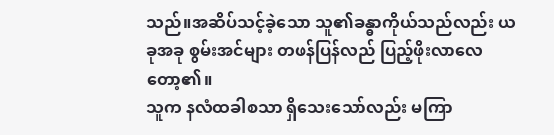သည်။အဆိပ်သင့်ခဲ့သော သူ၏ခန္ဓာကိုယ်သည်လည်း ယခုအခု စွမ်းအင်များ တဖန်ပြန်လည် ပြည့်ဖိုးလာလေတော့၏။
သူက နလံထခါစသာ ရှိသေးသော်လည်း မကြာ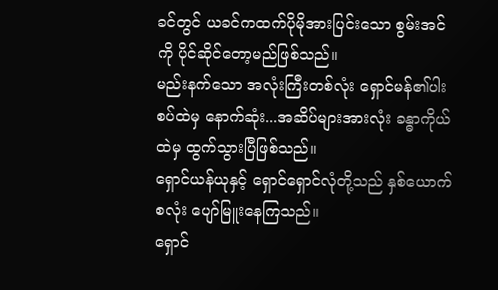ခင်တွင် ယခင်ကထက်ပိုမိုအားပြင်းသော စွမ်းအင်ကို ပိုင်ဆိုင်တော့မည်ဖြစ်သည်။
မည်းနက်သော အလုံးကြီးတစ်လုံး ရှောင်မန်၏ပါးစပ်ထဲမှ နောက်ဆုံး...အဆိပ်များအားလုံး ခန္ဓာကိုယ်ထဲမှ ထွက်သွားပြီဖြစ်သည်။
ရှောင်ယန်ယုနှင့် ရှောင်ရှောင်လုံတို့သည် နှစ်ယောက်စလုံး ပျော်မြူးနေကြသည်။
ရှောင်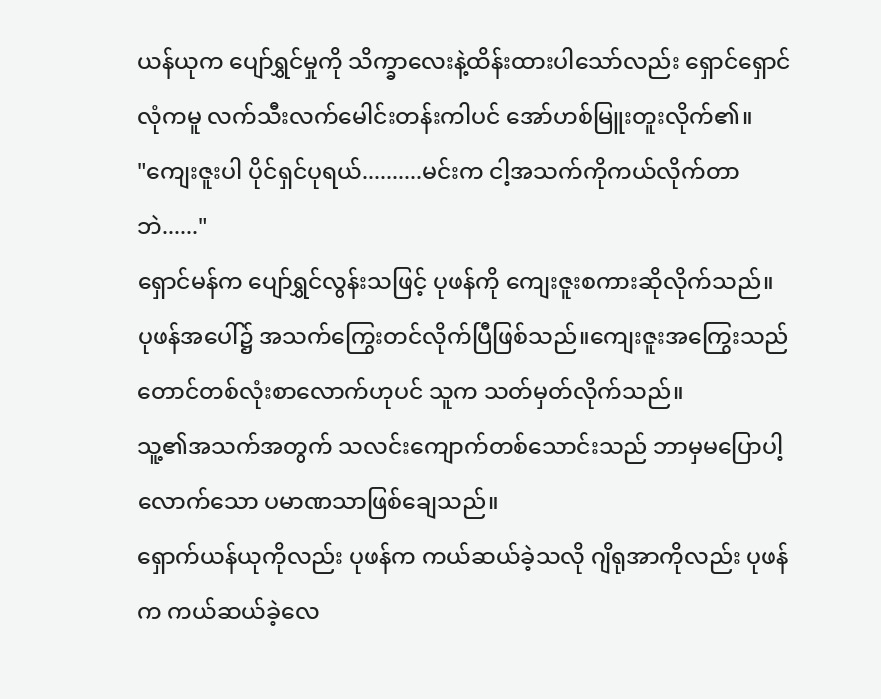ယန်ယုက ပျော်ရွှင်မှုကို သိက္ခာလေးနဲ့ထိန်းထားပါသော်လည်း ရှောင်ရှောင်လုံကမူ လက်သီးလက်မေါင်းတန်းကါပင် အော်ဟစ်မြူးတူးလိုက်၏။
"ကျေးဇူးပါ ပိုင်ရှင်ပုရယ်..........မင်းက ငါ့အသက်ကိုကယ်လိုက်တာဘဲ......"
ရှောင်မန်က ပျော်ရွှင်လွန်းသဖြင့် ပုဖန်ကို ကျေးဇူးစကားဆိုလိုက်သည်။
ပုဖန်အပေါ်၌ အသက်ကြွေးတင်လိုက်ပြီဖြစ်သည်။ကျေးဇူးအကြွေးသည် တောင်တစ်လုံးစာလောက်ဟုပင် သူက သတ်မှတ်လိုက်သည်။
သူ့၏အသက်အတွက် သလင်းကျောက်တစ်သောင်းသည် ဘာမှမပြောပါ့လောက်သော ပမာဏသာဖြစ်ချေသည်။
ရှောက်ယန်ယုကိုလည်း ပုဖန်က ကယ်ဆယ်ခဲ့သလို ဂျိရုအာကိုလည်း ပုဖန်က ကယ်ဆယ်ခဲ့လေ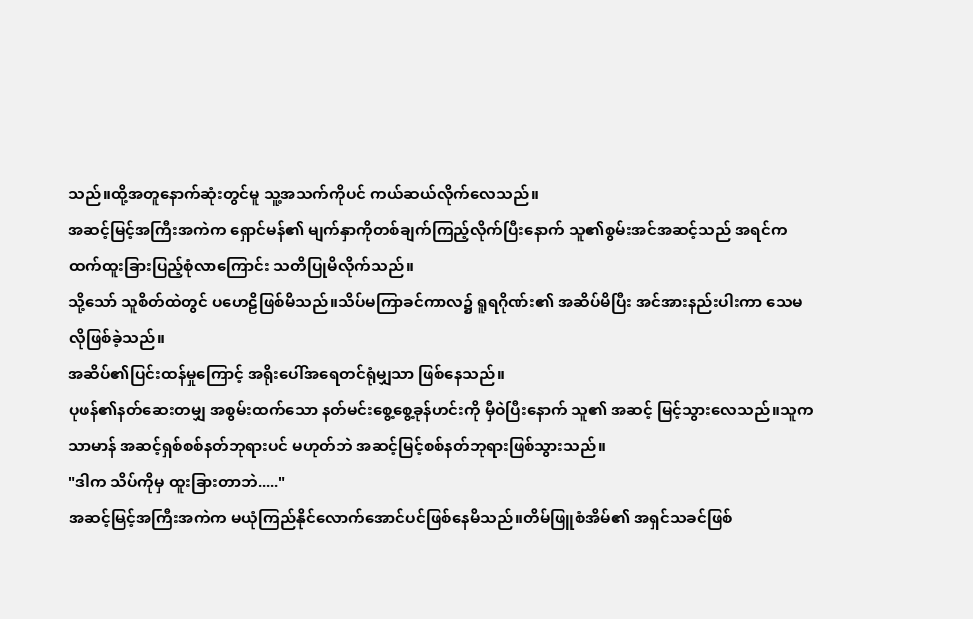သည်။ထို့အတူနောက်ဆုံးတွင်မူ သူ့အသက်ကိုပင် ကယ်ဆယ်လိုက်လေသည်။
အဆင့်မြင့်အကြီးအကဲက ရှောင်မန်၏ မျက်နှာကိုတစ်ချက်ကြည့်လိုက်ပြီးနောက် သူ၏စွမ်းအင်အဆင့်သည် အရင်ကထက်ထူးခြားပြည့်စုံလာကြောင်း သတိပြုမိလိုက်သည်။
သို့သော် သူစိတ်ထဲတွင် ပဟေဠိဖြစ်မိသည်။သိပ်မကြာခင်ကာလ၌ ရူရဂိုဏ်း၏ အဆိပ်မိပြီး အင်အားနည်းပါးကာ သေမလိုဖြစ်ခဲ့သည်။
အဆိပ်၏ပြင်းထန်မှုကြောင့် အရိုးပေါ်အရေတင်ရုံမျှသာ ဖြစ်နေသည်။
ပုဖန်၏နတ်ဆေးတမျှ အစွမ်းထက်သော နတ်မင်းစွေ့စွေ့ခုန်ဟင်းကို မှီဝဲပြီးနောက် သူ၏ အဆင့် မြင့်သွားလေသည်။သူက သာမာန် အဆင့်ရှစ်စစ်နတ်ဘုရားပင် မဟုတ်ဘဲ အဆင့်မြင့်စစ်နတ်ဘုရားဖြစ်သွားသည်။
"ဒါက သိပ်ကိုမှ ထူးခြားတာဘဲ....."
အဆင့်မြင့်အကြီးအကဲက မယုံကြည်နိုင်လောက်အောင်ပင်ဖြစ်နေမိသည်။တိမ်ဖြူစံအိမ်၏ အရှင်သခင်ဖြစ်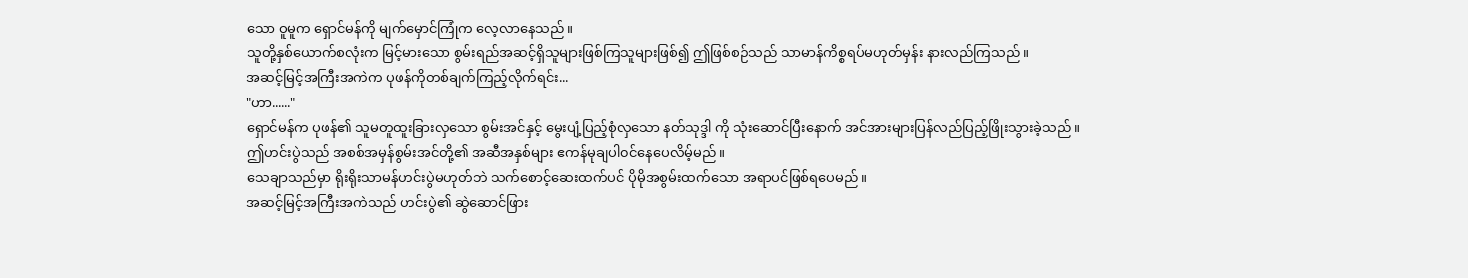သော ဝူမူက ရှောင်မန်ကို မျက်မှောင်ကြုံက လေ့လာနေသည်။
သူတို့နှစ်ယောက်စလုံးက မြင့်မားသော စွမ်းရည်အဆင့်ရှိသူများဖြစ်ကြသူများဖြစ်၍ ဤဖြစ်စဉ်သည် သာမာန်ကိစ္စရပ်မဟုတ်မှန်း နားလည်ကြသည်။
အဆင့်မြင့်အကြီးအကဲက ပုဖန်ကိုတစ်ချက်ကြည့်လိုက်ရင်း...
"ဟာ......"
ရှောင်မန်က ပုဖန်၏ သူမတူထူးခြားလှသော စွမ်းအင်နှင့် မွေးပျံ့ပြည့်စုံလှသော နတ်သုဒ္ဒါ ကို သုံးဆောင်ပြီးနောက် အင်အားများပြန်လည်ပြည့်ဖြိုးသွားခဲ့သည်။
ဤဟင်းပွဲသည် အစစ်အမှန်စွမ်းအင်တို့၏ အဆီအနှစ်များ ဧကန်မုချပါ၀င်နေပေလိမ့်မည်။
သေချာသည်မှာ ရိုးရိုးသာမန်ဟင်းပွဲမဟုတ်ဘဲ သက်စောင့်ဆေးထက်ပင် ပိုမိုအစွမ်းထက်သော အရာပင်ဖြစ်ရပေမည်။
အဆင့်မြင့်အကြီးအကဲသည် ဟင်းပွဲ၏ ဆွဲဆောင်ဖြား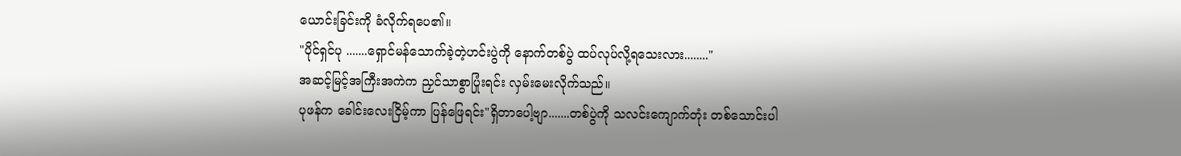ယောင်းခြင်းကို ခံလိုက်ရပေ၏။
"ပိုင်ရှင်ပု .......ရှောင်မန်သောက်ခဲ့တဲ့ဟင်းပွဲကို နောက်တစ်ပွဲ ထပ်လုပ်လို့ရသေးလား........"
အဆင့်မြင့်အကြီးအကဲက ညှင်သာစွာပြုံးရင်း လှမ်းမေးလိုက်သည်။
ပုဖန်က ခေါင်းလေးငြိမ့်ကာ ပြန်ဖြေရင်း"ရှိတာပေါ့ဗျာ.......တစ်ပွဲကို သလင်းကျောက်တုံး တစ်သောင်းပါ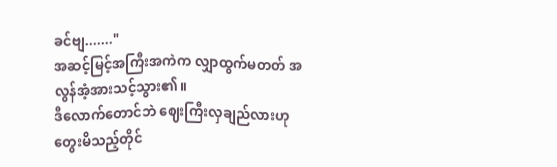ခင်ဗျ......."
အဆင့်မြင့်အကြီးအကဲက လျှာထွက်မတတ် အလွန်အံ့အားသင့်သွား၏။
ဒီလောက်တောင်ဘဲ ဈေးကြီးလှချည်လားဟု တွေးမိသည့်တိုင်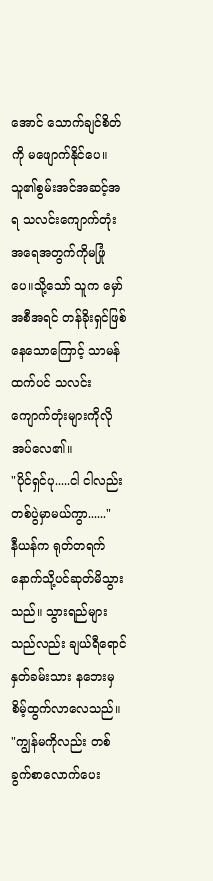အောင် သောက်ချင်စိတ်ကို မဖျောက်နိုင်ပေ။
သူ၏စွမ်းအင်အဆင့်အရ သလင်းကျောက်တုံးအရေအတွက်ကိုမဖြုံပေ။သို့သော် သူက မှော်အစီအရင် တန်ခိုးရှင်ဖြစ်နေသောကြောင့် သာမန်ထက်ပင် သလင်းကျောက်တုံးများကိုလိုအပ်လေ၏။
"ပိုင်ရှင်ပု.....ငါ ငါလည်းတစ်ပွဲမှာမယ်ကွာ......"
နီယန်က ရုတ်တရက် နောက်သို့ပင်ဆုတ်မိသွားသည်။ သွားရည်များသည်လည်း ချယ်ရီရောင်နှတ်ခမ်းသား နဘေးမှ စိမ့်ထွက်လာလေသည်။
"ကျွန်မကိုလည်း တစ်ခွက်စာလောက်ပေး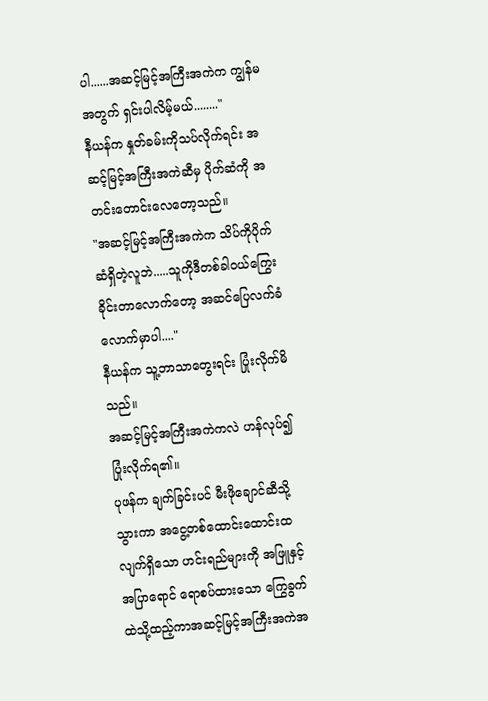ပါ......အဆင့်မြင့်အကြီးအကဲက ကျွန်မအတွက် ရှင်းပါလိမ့်မယ်........"
နီယန်က နှုတ်ခမ်းကိုသပ်လိုက်ရင်း အဆင့်မြင့်အကြီးအကဲဆီမှ ပိုက်ဆံကို အတင်းတောင်းလေတော့သည်။
"အဆင့်မြင့်အကြီးအကဲက သိပ်ကိုပိုက်ဆံရှိတဲ့လူဘဲ.....သူကိုဒီတစ်ခါ၀ယ်ကြွေးခိုင်းတာလောက်တော့ အဆင်ပြေလက်ခံလောက်မှာပါ...."
နီယန်က သူ့ဘာသာတွေးရင်း ပြုံးလိုက်မိသည်။
အဆင့်မြင့်အကြီးအကဲကလဲ ဟန်လုပ်၍ပြုံးလိုက်ရ၏။
ပုဖန်က ချက်ခြင်းပင် မီးဖိုချောင်ဆီသို့သွားကာ အငွေ့တစ်ထောင်းထောင်းထလျက်ရှိသော ဟင်းရည်များကို အဖြူနှင့်အပြာရောင် ရောစပ်ထားသော ကြွေခွက်ထဲသို့ထည့်ကာအဆင့်မြင့်အကြီးအကဲအ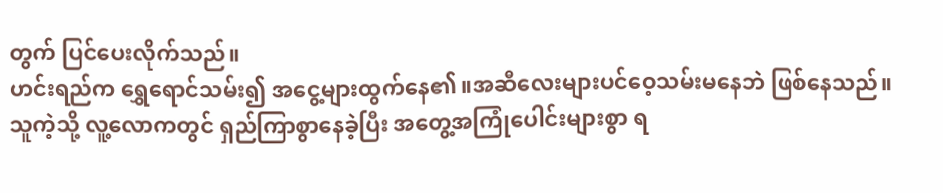တွက် ပြင်ပေးလိုက်သည်။
ဟင်းရည်က ရွှေရောင်သမ်း၍ အငွေ့များထွက်နေ၏။အဆီလေးများပင်ဝေ့သမ်းမနေဘဲ ဖြစ်နေသည်။
သူကဲ့သို့ လူ့လောကတွင် ရှည်ကြာစွာနေခဲ့ပြီး အတွေ့အကြုံပေါင်းများစွာ ရ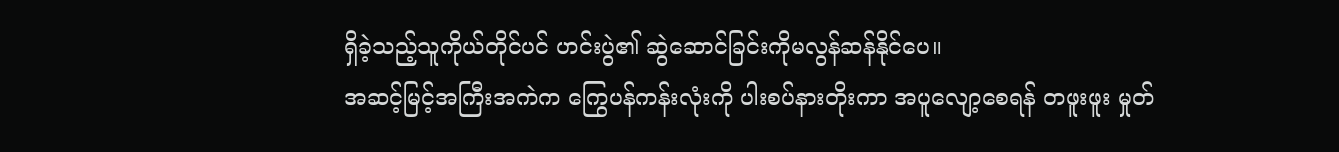ရှိခဲ့သည့်သူကိုယ်တိုင်ပင် ဟင်းပွဲ၏ ဆွဲဆောင်ခြင်းကိုမလွန်ဆန်နိုင်ပေ။
အဆင့်မြင့်အကြီးအကဲက ကြွေပန်ကန်းလုံးကို ပါးစပ်နားတိုးကာ အပူလျော့စေရန် တဖူးဖူး မှုတ်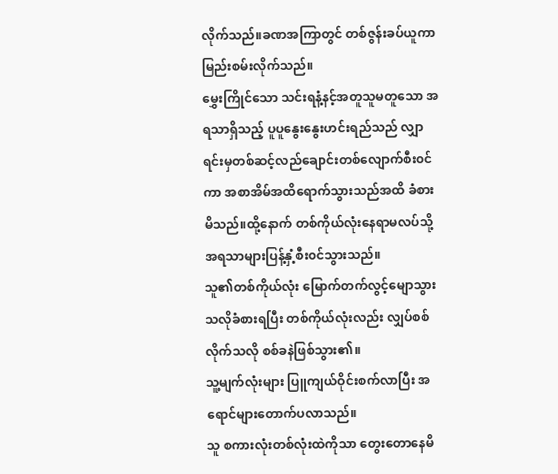လိုက်သည်။ခဏအကြာတွင် တစ်ဇွန်းခပ်ယူကာ မြည်းစမ်းလိုက်သည်။
မွှေးကြိုင်သော သင်းရနံ့နင့်အတူသူမတူသော အရသာရှိသည့် ပူပူနွေးနွေးဟင်းရည်သည် လျှာရင်းမှတစ်ဆင့်လည်ချောင်းတစ်လျောက်စီး၀င်ကာ အစာအိမ်အထိရောက်သွားသည်အထိ ခံစားမိသည်။ထို့နောက် တစ်ကိုယ်လုံးနေရာမလပ်သို့ အရသာများပြန့်နှံ့စီး၀င်သွားသည်။
သူ၏တစ်ကိုယ်လုံး မြောက်တက်လွင့်မျောသွားသလိုခံစားရပြီး တစ်ကိုယ်လုံးလည်း လျှပ်စစ်လိုက်သလို စစ်ခနဲဖြစ်သွား၏။
သူ့မျက်လုံးများ ပြူကျယ်ဝိုင်းစက်လာပြီး အရောင်များတောက်ပလာသည်။
သူ စကားလုံးတစ်လုံးထဲကိုသာ တွေးတောနေမိ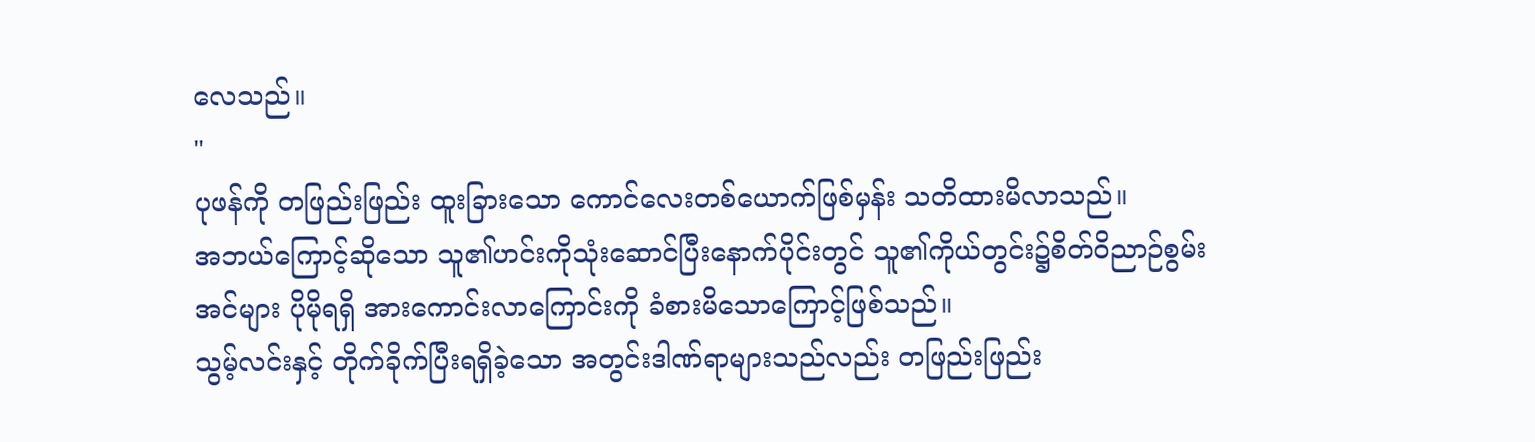လေသည်။
"
ပုဖန်ကို တဖြည်းဖြည်း ထူးခြားသော ကောင်လေးတစ်ယောက်ဖြစ်မှန်း သတိထားမိလာသည်။
အဘယ်ကြောင့်ဆိုသော သူ၏ဟင်းကိုသုံးဆောင်ပြီးနောက်ပိုင်းတွင် သူ၏ကိုယ်တွင်း၌စိတ်ဝိညာဉ်စွမ်းအင်များ ပိုမိုရရှိ အားကောင်းလာကြောင်းကို ခံစားမိသောကြောင့်ဖြစ်သည်။
သွမ့်လင်းနှင့် တိုက်ခိုက်ပြီးရရှိခဲ့သော အတွင်းဒါဏ်ရာများသည်လည်း တဖြည်းဖြည်း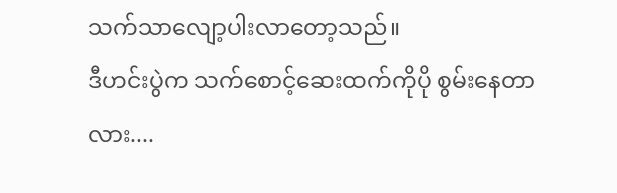သက်သာလျော့ပါးလာတော့သည်။
ဒီဟင်းပွဲက သက်စောင့်ဆေးထက်ကိုပို စွမ်းနေတာလား....